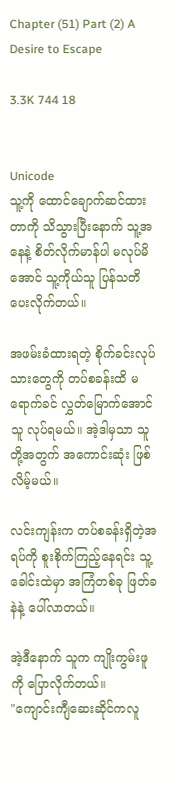Chapter (51) Part (2) A Desire to Escape

3.3K 744 18


Unicode
သူ့ကို ထောင်ချောက်ဆင်ထားတာကို သိသွားပြီးနောက် သူ့အနေနဲ့ စိတ်လိုက်မာန်ပါ မလုပ်မိအောင် သူ့ကိုယ်သူ ပြန်သတိပေးလိုက်တယ်။

အဖမ်းခံထားရတဲ့ စိုက်ခင်းလုပ်သားတွေကို တပ်စခန်းထိ မရောက်ခင် လွှတ်မြောက်အောင် သူ လုပ်ရမယ်။ အဲ့ဒါမှသာ သူတို့အတွက် အကောင်းဆုံး ဖြစ်လိမ့်မယ်။

လင်းကျန်းက တပ်စခန်းရှိတဲ့အရပ်ကို စူးစိုက်ကြည့်နေရင်း သူ့ခေါင်းထဲမှာ အကြံတစ်ခု ဖြတ်ခနဲနဲ့ ပေါ်လာတယ်။

အဲ့ဒီနောက် သူက ကျိုးကွမ်းဖူကို ပြောလိုက်တယ်။
"ကျောင်းကျီဆေးဆိုင်ကလူ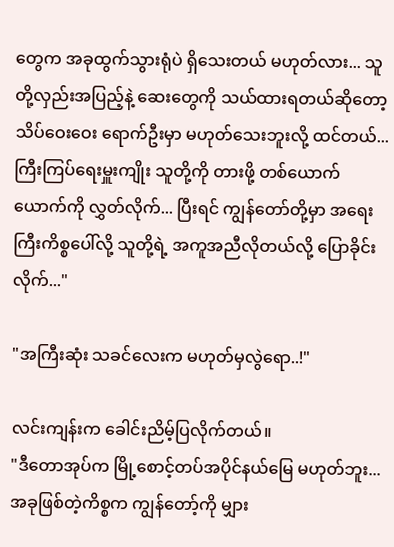တွေက အခုထွက်သွားရုံပဲ ရှိသေးတယ် မဟုတ်လား... သူတို့လှည်းအပြည့်နဲ့ ဆေးတွေကို သယ်ထားရတယ်ဆိုတော့ သိပ်ဝေးဝေး ရောက်ဦးမှာ မဟုတ်သေးဘူးလို့ ထင်တယ်... ကြီးကြပ်ရေးမှူးကျိုး သူတို့ကို တားဖို့ တစ်ယောက်ယောက်ကို လွှတ်လိုက်... ပြီးရင် ကျွန်တော်တို့မှာ အရေးကြီးကိစ္စပေါ်လို့ သူတို့ရဲ့ အကူအညီလိုတယ်လို့ ပြောခိုင်းလိုက်..."

"အကြီးဆုံး သခင်လေးက မဟုတ်မှလွဲရော..!"

လင်းကျန်းက ခေါင်းညိမ့်ပြလိုက်တယ်။
"ဒီတောအုပ်က မြို့စောင့်တပ်အပိုင်နယ်မြေ မဟုတ်ဘူး... အခုဖြစ်တဲ့ကိစ္စက ကျွန်တော့်ကို မျှား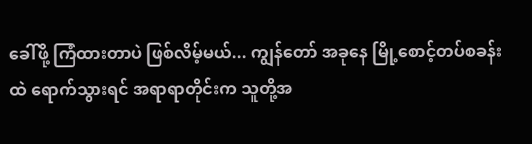ခေါ်ဖို့ ကြံထားတာပဲ ဖြစ်လိမ့်မယ်... ကျွန်တော် အခုနေ မြို့စောင့်တပ်စခန်းထဲ ရောက်သွားရင် အရာရာတိုင်းက သူတို့အ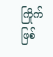ကြိုက် ဖြစ်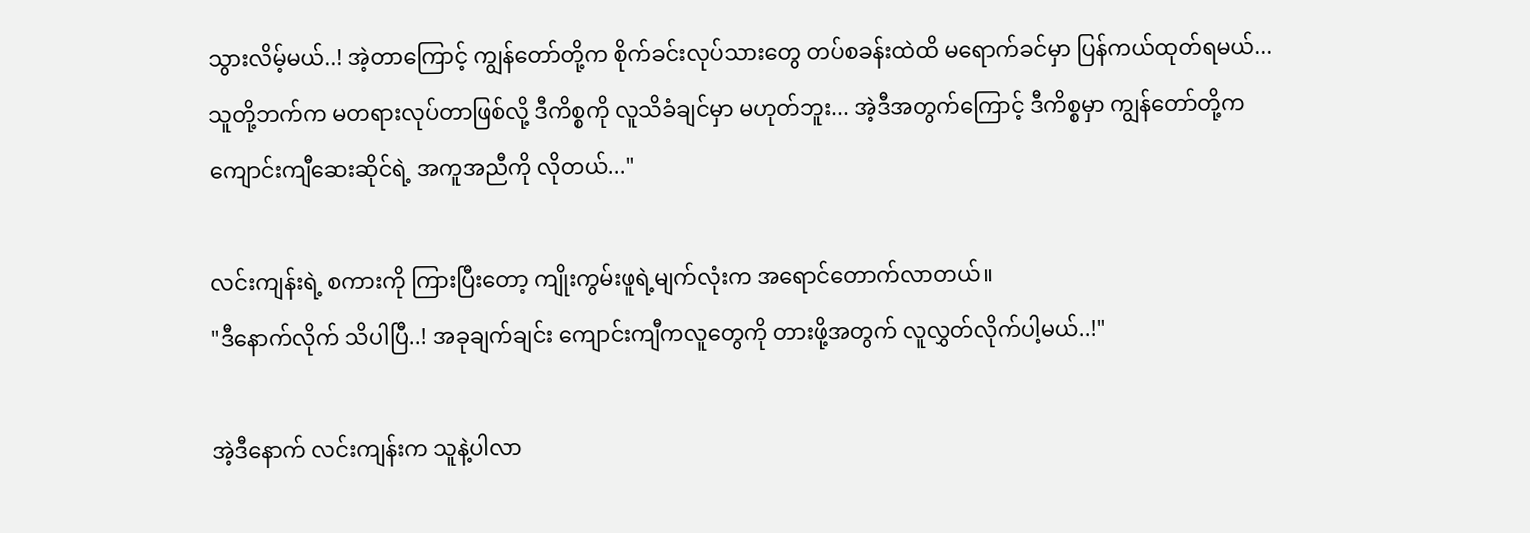သွားလိမ့်မယ်..! အဲ့တာကြောင့် ကျွန်တော်တို့က စိုက်ခင်းလုပ်သားတွေ တပ်စခန်းထဲထိ မရောက်ခင်မှာ ပြန်ကယ်ထုတ်ရမယ်... သူတို့ဘက်က မတရားလုပ်တာဖြစ်လို့ ဒီကိစ္စကို လူသိခံ‌ချင်မှာ မဟုတ်ဘူး... အဲ့ဒီအတွက်ကြောင့် ဒီကိစ္စမှာ ကျွန်တော်တို့က ကျောင်းကျီဆေးဆိုင်ရဲ့ အကူအညီကို လိုတယ်..."

လင်းကျန်းရဲ့ စကားကို ကြားပြီးတော့ ကျိုးကွမ်းဖူရဲ့မျက်လုံးက အရောင်တောက်လာတယ်။
"ဒီနောက်လိုက် သိပါပြီ..! အခုချက်ချင်း ကျောင်းကျီကလူတွေကို တားဖို့အတွက် လူလွှတ်လိုက်ပါ့မယ်..!"

အဲ့ဒီနောက် လင်းကျန်းက သူနဲ့ပါလာ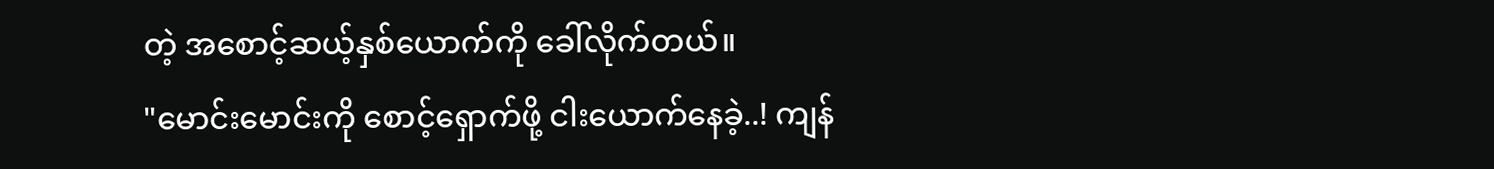တဲ့ အစောင့်ဆယ့်နှစ်ယောက်ကို ခေါ်လိုက်တယ်။
"မောင်းမောင်းကို စောင့်ရှောက်ဖို့ ငါးယောက်နေခဲ့..! ကျန်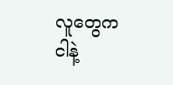လူတွေက ငါနဲ့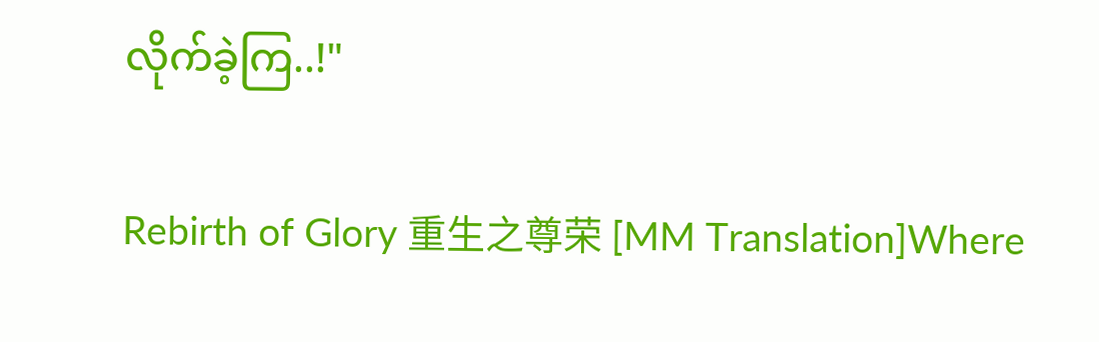လိုက်ခဲ့ကြ..!"

Rebirth of Glory 重生之尊荣 [MM Translation]Where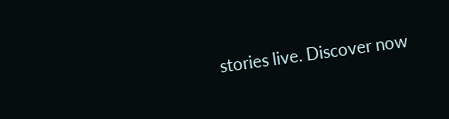stories live. Discover now